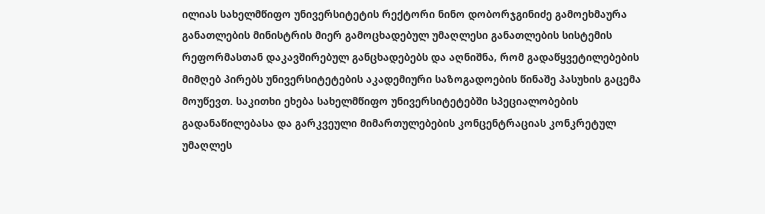ილიას სახელმწიფო უნივერსიტეტის რექტორი ნინო დობორჯგინიძე გამოეხმაურა განათლების მინისტრის მიერ გამოცხადებულ უმაღლესი განათლების სისტემის რეფორმასთან დაკავშირებულ განცხადებებს და აღნიშნა, რომ გადაწყვეტილებების მიმღებ პირებს უნივერსიტეტების აკადემიური საზოგადოების წინაშე პასუხის გაცემა მოუწევთ. საკითხი ეხება სახელმწიფო უნივერსიტეტებში სპეციალობების გადანაწილებასა და გარკვეული მიმართულებების კონცენტრაციას კონკრეტულ უმაღლეს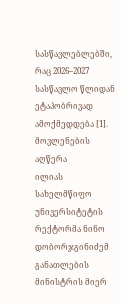სასწავლებლებში, რაც 2026–2027 სასწავლო წლიდან ეტაპობრივად ამოქმედდება [1].
მოვლენების აღწერა
ილიას სახელმწიფო უნივერსიტეტის რექტორმა ნინო დობორჯგინიძემ განათლების მინისტრის მიერ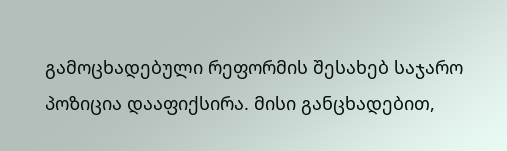გამოცხადებული რეფორმის შესახებ საჯარო პოზიცია დააფიქსირა. მისი განცხადებით,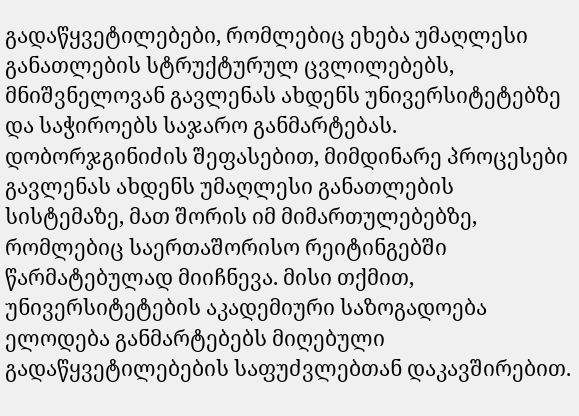გადაწყვეტილებები, რომლებიც ეხება უმაღლესი განათლების სტრუქტურულ ცვლილებებს, მნიშვნელოვან გავლენას ახდენს უნივერსიტეტებზე და საჭიროებს საჯარო განმარტებას.
დობორჯგინიძის შეფასებით, მიმდინარე პროცესები გავლენას ახდენს უმაღლესი განათლების სისტემაზე, მათ შორის იმ მიმართულებებზე, რომლებიც საერთაშორისო რეიტინგებში წარმატებულად მიიჩნევა. მისი თქმით, უნივერსიტეტების აკადემიური საზოგადოება ელოდება განმარტებებს მიღებული გადაწყვეტილებების საფუძვლებთან დაკავშირებით.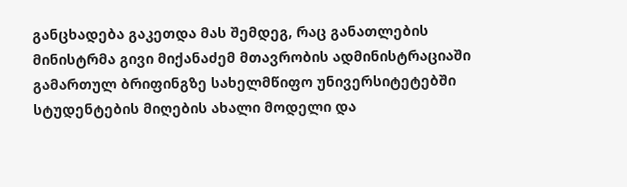განცხადება გაკეთდა მას შემდეგ, რაც განათლების მინისტრმა გივი მიქანაძემ მთავრობის ადმინისტრაციაში გამართულ ბრიფინგზე სახელმწიფო უნივერსიტეტებში სტუდენტების მიღების ახალი მოდელი და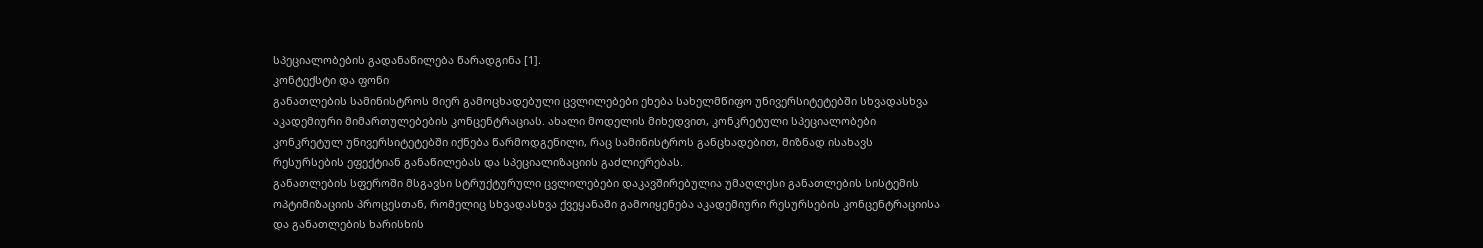სპეციალობების გადანაწილება წარადგინა [1].
კონტექსტი და ფონი
განათლების სამინისტროს მიერ გამოცხადებული ცვლილებები ეხება სახელმწიფო უნივერსიტეტებში სხვადასხვა აკადემიური მიმართულებების კონცენტრაციას. ახალი მოდელის მიხედვით, კონკრეტული სპეციალობები კონკრეტულ უნივერსიტეტებში იქნება წარმოდგენილი, რაც სამინისტროს განცხადებით, მიზნად ისახავს რესურსების ეფექტიან განაწილებას და სპეციალიზაციის გაძლიერებას.
განათლების სფეროში მსგავსი სტრუქტურული ცვლილებები დაკავშირებულია უმაღლესი განათლების სისტემის ოპტიმიზაციის პროცესთან, რომელიც სხვადასხვა ქვეყანაში გამოიყენება აკადემიური რესურსების კონცენტრაციისა და განათლების ხარისხის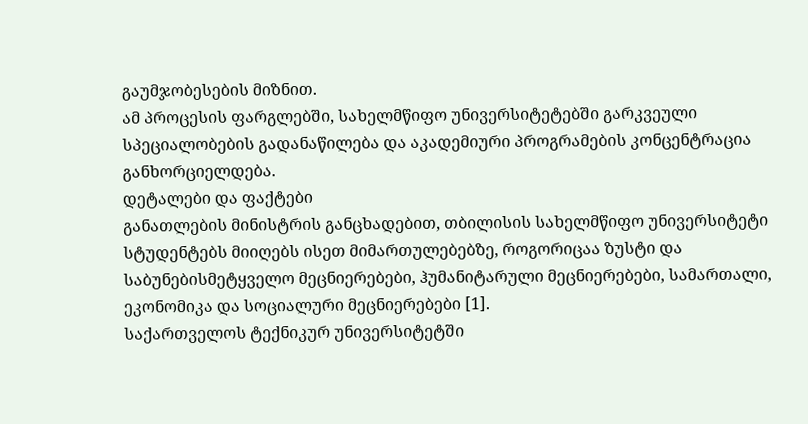გაუმჯობესების მიზნით.
ამ პროცესის ფარგლებში, სახელმწიფო უნივერსიტეტებში გარკვეული სპეციალობების გადანაწილება და აკადემიური პროგრამების კონცენტრაცია განხორციელდება.
დეტალები და ფაქტები
განათლების მინისტრის განცხადებით, თბილისის სახელმწიფო უნივერსიტეტი სტუდენტებს მიიღებს ისეთ მიმართულებებზე, როგორიცაა ზუსტი და საბუნებისმეტყველო მეცნიერებები, ჰუმანიტარული მეცნიერებები, სამართალი, ეკონომიკა და სოციალური მეცნიერებები [1].
საქართველოს ტექნიკურ უნივერსიტეტში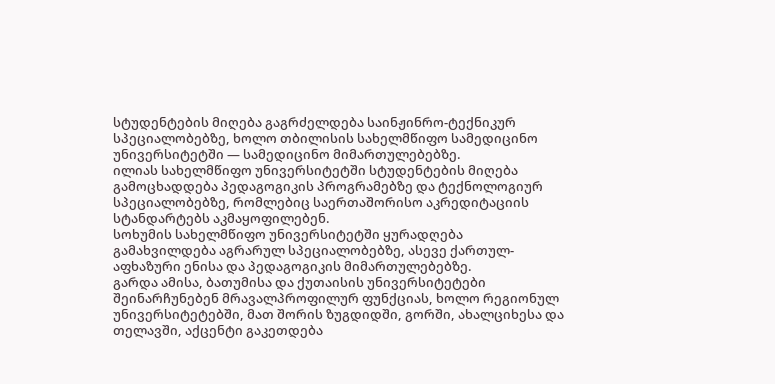სტუდენტების მიღება გაგრძელდება საინჟინრო-ტექნიკურ სპეციალობებზე, ხოლო თბილისის სახელმწიფო სამედიცინო უნივერსიტეტში — სამედიცინო მიმართულებებზე.
ილიას სახელმწიფო უნივერსიტეტში სტუდენტების მიღება გამოცხადდება პედაგოგიკის პროგრამებზე და ტექნოლოგიურ სპეციალობებზე, რომლებიც საერთაშორისო აკრედიტაციის სტანდარტებს აკმაყოფილებენ.
სოხუმის სახელმწიფო უნივერსიტეტში ყურადღება გამახვილდება აგრარულ სპეციალობებზე, ასევე ქართულ-აფხაზური ენისა და პედაგოგიკის მიმართულებებზე.
გარდა ამისა, ბათუმისა და ქუთაისის უნივერსიტეტები შეინარჩუნებენ მრავალპროფილურ ფუნქციას, ხოლო რეგიონულ უნივერსიტეტებში, მათ შორის ზუგდიდში, გორში, ახალციხესა და თელავში, აქცენტი გაკეთდება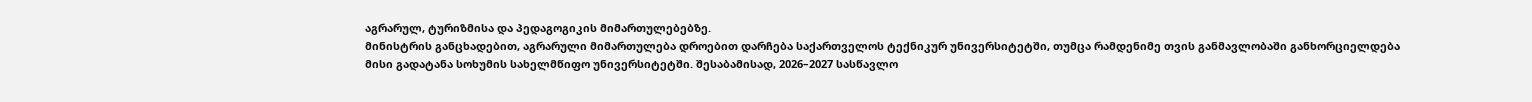აგრარულ, ტურიზმისა და პედაგოგიკის მიმართულებებზე.
მინისტრის განცხადებით, აგრარული მიმართულება დროებით დარჩება საქართველოს ტექნიკურ უნივერსიტეტში, თუმცა რამდენიმე თვის განმავლობაში განხორციელდება მისი გადატანა სოხუმის სახელმწიფო უნივერსიტეტში. შესაბამისად, 2026–2027 სასწავლო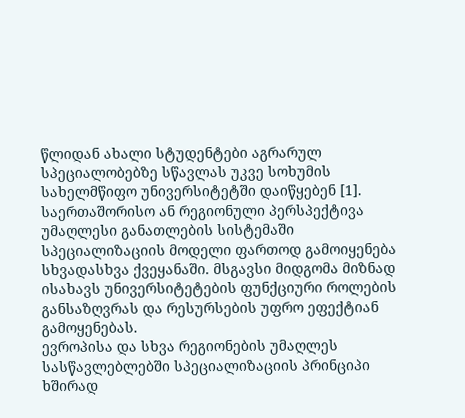წლიდან ახალი სტუდენტები აგრარულ სპეციალობებზე სწავლას უკვე სოხუმის სახელმწიფო უნივერსიტეტში დაიწყებენ [1].
საერთაშორისო ან რეგიონული პერსპექტივა
უმაღლესი განათლების სისტემაში სპეციალიზაციის მოდელი ფართოდ გამოიყენება სხვადასხვა ქვეყანაში. მსგავსი მიდგომა მიზნად ისახავს უნივერსიტეტების ფუნქციური როლების განსაზღვრას და რესურსების უფრო ეფექტიან გამოყენებას.
ევროპისა და სხვა რეგიონების უმაღლეს სასწავლებლებში სპეციალიზაციის პრინციპი ხშირად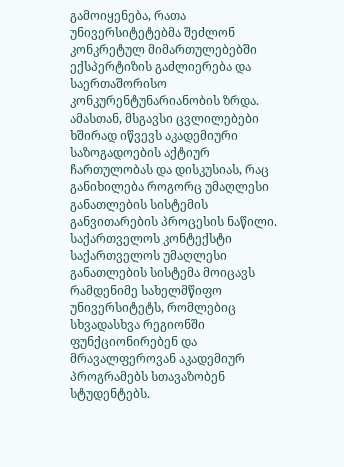გამოიყენება, რათა უნივერსიტეტებმა შეძლონ კონკრეტულ მიმართულებებში ექსპერტიზის გაძლიერება და საერთაშორისო კონკურენტუნარიანობის ზრდა.
ამასთან, მსგავსი ცვლილებები ხშირად იწვევს აკადემიური საზოგადოების აქტიურ ჩართულობას და დისკუსიას, რაც განიხილება როგორც უმაღლესი განათლების სისტემის განვითარების პროცესის ნაწილი.
საქართველოს კონტექსტი
საქართველოს უმაღლესი განათლების სისტემა მოიცავს რამდენიმე სახელმწიფო უნივერსიტეტს, რომლებიც სხვადასხვა რეგიონში ფუნქციონირებენ და მრავალფეროვან აკადემიურ პროგრამებს სთავაზობენ სტუდენტებს.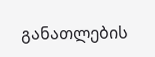განათლების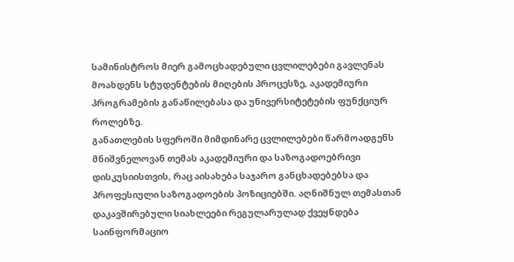სამინისტროს მიერ გამოცხადებული ცვლილებები გავლენას მოახდენს სტუდენტების მიღების პროცესზე, აკადემიური პროგრამების განაწილებასა და უნივერსიტეტების ფუნქციურ როლებზე.
განათლების სფეროში მიმდინარე ცვლილებები წარმოადგენს მნიშვნელოვან თემას აკადემიური და საზოგადოებრივი დისკუსიისთვის, რაც აისახება საჯარო განცხადებებსა და პროფესიული საზოგადოების პოზიციებში. აღნიშნულ თემასთან დაკავშირებული სიახლეები რეგულარულად ქვეყნდება საინფორმაციო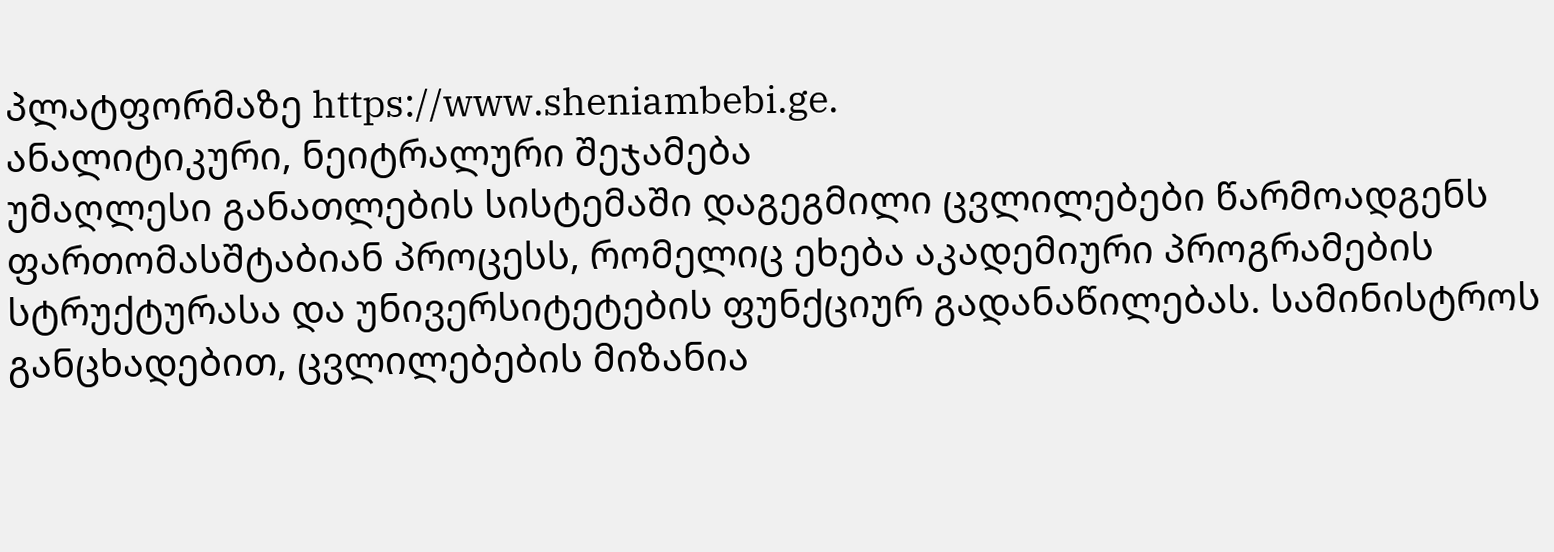პლატფორმაზე https://www.sheniambebi.ge.
ანალიტიკური, ნეიტრალური შეჯამება
უმაღლესი განათლების სისტემაში დაგეგმილი ცვლილებები წარმოადგენს ფართომასშტაბიან პროცესს, რომელიც ეხება აკადემიური პროგრამების სტრუქტურასა და უნივერსიტეტების ფუნქციურ გადანაწილებას. სამინისტროს განცხადებით, ცვლილებების მიზანია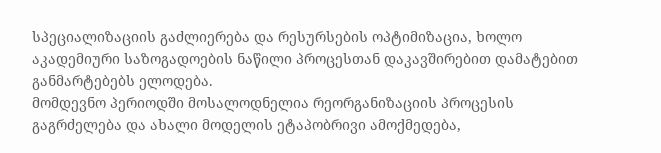სპეციალიზაციის გაძლიერება და რესურსების ოპტიმიზაცია, ხოლო აკადემიური საზოგადოების ნაწილი პროცესთან დაკავშირებით დამატებით განმარტებებს ელოდება.
მომდევნო პერიოდში მოსალოდნელია რეორგანიზაციის პროცესის გაგრძელება და ახალი მოდელის ეტაპობრივი ამოქმედება,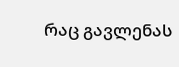რაც გავლენას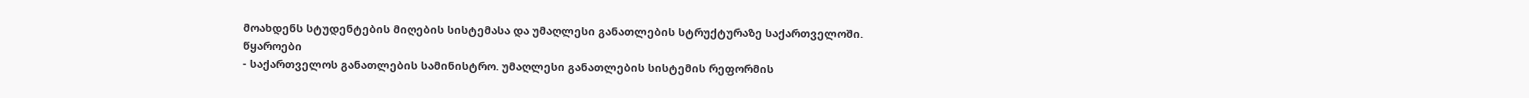მოახდენს სტუდენტების მიღების სისტემასა და უმაღლესი განათლების სტრუქტურაზე საქართველოში.
წყაროები
- საქართველოს განათლების სამინისტრო. უმაღლესი განათლების სისტემის რეფორმის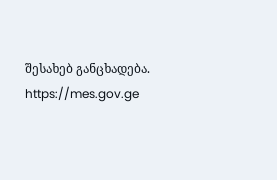შესახებ განცხადება. https://mes.gov.ge